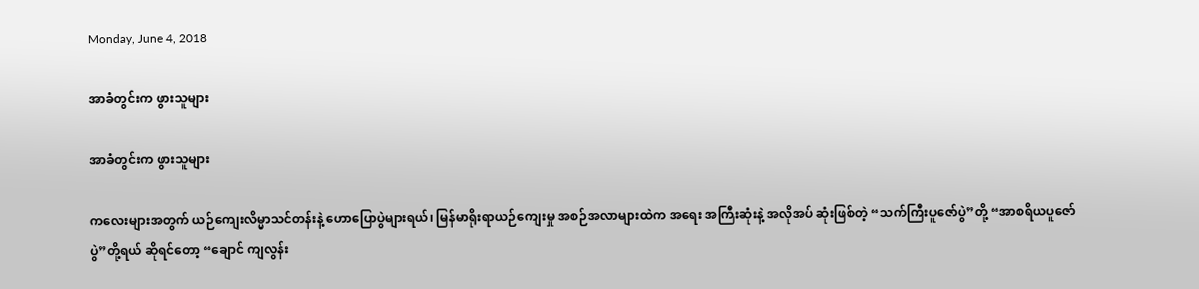Monday, June 4, 2018

အာခံတွင်းက ဖွားသူများ

အာခံတွင်းက ဖွားသူများ

ကလေးများအတွက် ယဉ်ကျေးလိမ္မာသင်တန်းနဲ့ ဟောပြောပွဲများရယ်၊ မြန်မာရိုးရာယဉ်ကျေးမှု အစဉ်အလာများထဲက အရေး အကြီးဆုံးနဲ့ အလိုအပ် ဆုံးဖြစ်တဲ့ “သက်ကြီးပူဇော်ပွဲ”တို့ “အာစရိယပူဇော်ပွဲ”တို့ရယ် ဆိုရင်တော့ “ချောင် ကျလွန်း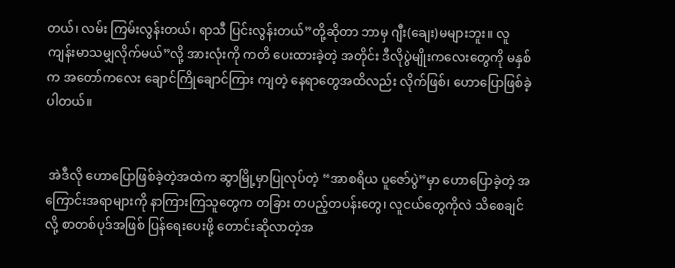တယ်၊ လမ်း ကြမ်းလွန်းတယ်၊ ရာသီ ပြင်းလွန်းတယ်”တို့ဆိုတာ ဘာမှ ဂျီး(ချေး)မများဘူး။ လူကျန်းမာသမျှလိုက်မယ်”လို့ အားလုံးကို ကတိ ပေးထားခဲ့တဲ့ အတိုင်း ဒီလိုပွဲမျိုးကလေးတွေကို မနှစ်က အတော်ကလေး ချောင်ကြိုချောင်ကြား ကျတဲ့ နေရာတွေအထိလည်း လိုက်ဖြစ်၊ ဟောပြောဖြစ်ခဲ့ပါတယ်။


 အဲဒီလို ဟောပြောဖြစ်ခဲ့တဲ့အထဲက ဆွာမြို့မှာပြုလုပ်တဲ့ “အာစရိယ ပူဇော်ပွဲ”မှာ ဟောပြောခဲ့တဲ့ အကြောင်းအရာများကို နာကြားကြသူတွေက တခြား တပည့်တပန်းတွေ၊ လူငယ်တွေကိုလဲ သိစေချင်လို့ စာတစ်ပုဒ်အဖြစ် ပြန်ရေးပေးဖို့ တောင်းဆိုလာတဲ့အ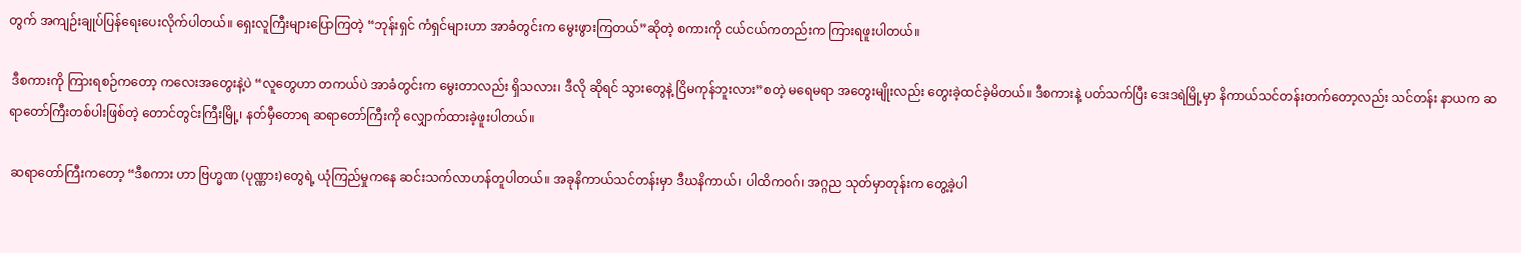တွက် အကျဉ်းချုပ်ပြန်ရေးပေးလိုက်ပါတယ်။ ရှေးလူကြီးများပြောကြတဲ့ “ဘုန်းရှင် ကံရှင်များဟာ အာခံတွင်းက မွေးဖွားကြတယ်”ဆိုတဲ့ စကားကို ငယ်ငယ်ကတည်းက ကြားရဖူးပါတယ်။

 ဒီစကားကို ကြားရစဉ်ကတော့ ကလေးအတွေးနဲ့ပဲ “လူတွေဟာ တကယ်ပဲ အာခံတွင်းက မွေးတာလည်း ရှိသလား၊ ဒီလို ဆိုရင် သွားတွေနဲ့ ငြိမကုန်ဘူးလား”စတဲ့ မရေမရာ အတွေးမျိုးလည်း တွေးခဲ့ထင်ခဲ့မိတယ်။ ဒီစကားနဲ့ ပတ်သက်ပြီး ဒေးဒရဲမြို့မှာ နိကာယ်သင်တန်းတက်တော့လည်း သင်တန်း နာယက ဆရာတော်ကြီးတစ်ပါးဖြစ်တဲ့ တောင်တွင်းကြီးမြို့၊ နတ်မှီတောရ ဆရာတော်ကြီးကို လျှောက်ထားခဲ့ဖူးပါတယ်။

 ဆရာတော်ကြီးကတော့ “ဒီစကား ဟာ ဗြဟ္မဏ (ပုဏ္ဏား)တွေရဲ့ ယုံကြည်မှုကနေ ဆင်းသက်လာဟန်တူပါတယ်။ အခုနိကာယ်သင်တန်းမှာ ဒီဃနိကာယ်၊ ပါထိကဝဂ်၊ အဂ္ဂည သုတ်မှာတုန်းက တွေ့ခဲ့ပါ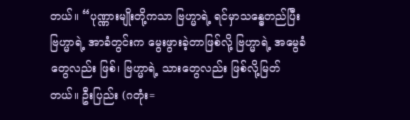တယ်။ “ပုဏ္ဏားမျိုးတို့ကသာ ဗြဟ္မာရဲ့ ရင်မှာသန္ဓေတည်ပြီး ဗြဟ္မာရဲ့ အာခံတွင်းက မွေးဖွားခဲ့တာဖြစ်လို့ ဗြဟ္မာရဲ့ အမွေခံတွေလည်း ဖြစ်၊ ဗြဟ္မာရဲ့ သားတွေလည်း ဖြစ်လို့မြတ်တယ်။ ဦးပြည်း (ဂတုံး=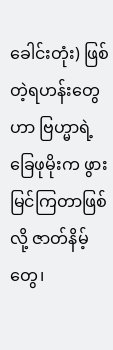ခေါင်းတုံး) ဖြစ်တဲ့ရဟန်းတွေဟာ ဗြဟ္မာရဲ့ ခြေဖုမိုးက ဖွားမြင်ကြတာဖြစ်လို့ ဇာတ်နိမ့်တွေ၊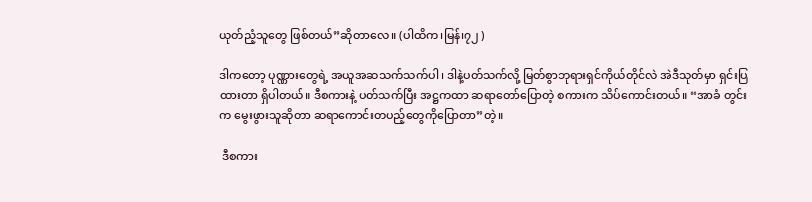ယုတ်ညံ့သူတွေ ဖြစ်တယ်”ဆိုတာလေ။ (ပါထိက၊မြန်၊၇၂ )

ဒါကတော့ ပုဏ္ဏားတွေရဲ့ အယူအဆသက်သက်ပါ၊ ဒါနဲ့ပတ်သက်လို့ မြတ်စွာဘုရားရှင်ကိုယ်တိုင်လဲ အဲဒီသုတ်မှာ ရှင်းပြထားတာ ရှိပါတယ်။ ဒီစကားနဲ့ ပတ်သက်ပြီး အဋ္ဌကထာ ဆရာတော်ပြောတဲ့ စကားက သိပ်ကောင်းတယ်။ “အာခံ တွင်းက မွေးဖွားသူဆိုတာ ဆရာကောင်းတပည့်တွေကိုပြောတာ”တဲ့။

 ဒီစကား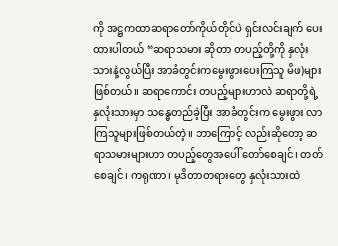ကို အဋ္ဌကထာဆရာတော်ကိုယ်တိုင်ပဲ ရှင်းလင်းချက် ပေးထားပါတယ် “ဆရာသမား ဆိုတာ တပည့်တို့ကို နှလုံးသားနဲ့လွယ်ပြီး အာခံတွင်းကမွေးဖွားပေးကြသူ မိဖ)များ ဖြစ်တယ်။ ဆရာကောင်း တပည့်များဟာလဲ ဆရာတို့ရဲ့ နှလုံးသားမှာ သန္ဓေတည်ခဲ့ပြီး အာခံတွင်းက မွေးဖွား လာကြသူများဖြစ်တယ်တဲ့။ ဘာကြောင့် လည်းဆိုတော့ ဆရာသမားများဟာ တပည့်တွေအပေါ် တော်စေချင်၊ တတ်စေချင်၊ ကရုဏာ၊ မုဒိတာတရားတွေ နှလုံးသားထဲ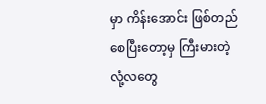မှာ ကိန်းအောင်း ဖြစ်တည်စေပြီးတော့မှ ကြီးမားတဲ့ လုံ့လတွေ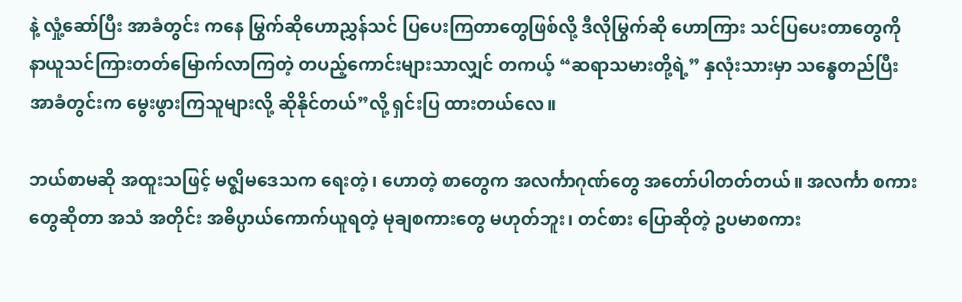နဲ့ လှုံ့ဆော်ပြီး အာခံတွင်း ကနေ မြွက်ဆိုဟောညွှန်သင် ပြပေးကြတာတွေဖြစ်လို့ ဒီလိုမြွက်ဆို ဟောကြား သင်ပြပေးတာတွေကို နာယူသင်ကြားတတ်မြောက်လာကြတဲ့ တပည့်ကောင်းများသာလျှင် တကယ့် “ဆရာသမားတို့ရဲ့” နှလုံးသားမှာ သန္ဓေတည်ပြီး အာခံတွင်းက မွေးဖွားကြသူများလို့ ဆိုနိုင်တယ်”လို့ ရှင်းပြ ထားတယ်လေ။

ဘယ်စာမဆို အထူးသဖြင့် မဇ္ဈိမဒေသက ရေးတဲ့၊ ဟောတဲ့ စာတွေက အလင်္ကာဂုဏ်တွေ အတော်ပါတတ်တယ်။ အလင်္ကာ စကားတွေဆိုတာ အသံ အတိုင်း အဓိပ္ပာယ်ကောက်ယူရတဲ့ မုချစကားတွေ မဟုတ်ဘူး၊ တင်စား ပြောဆိုတဲ့ ဥပမာစကား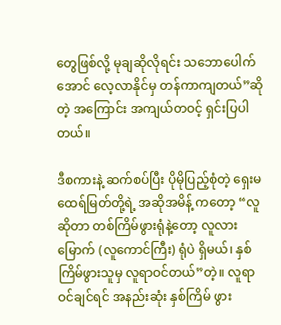တွေဖြစ်လို့ မုချဆိုလိုရင်း သဘောပေါက် အောင် လေ့လာနိုင်မှ တန်ကာကျတယ်”ဆိုတဲ့ အကြောင်း အကျယ်တဝင့် ရှင်းပြပါတယ်။

ဒီစကားနဲ့ ဆက်စပ်ပြီး ပိုမိုပြည့်စုံတဲ့ ရှေးမထေရ်မြတ်တို့ရဲ့ အဆိုအမိန့် ကတော့ “လူဆိုတာ တစ်ကြိမ်ဖွားရုံနဲ့တော့ လူလားမြောက် (လူကောင်ကြီး) ရုံပဲ ရှိမယ်၊ နှစ်ကြိမ်ဖွားသူမှ လူရာဝင်တယ်”တဲ့။ လူရာဝင်ချင်ရင် အနည်းဆုံး နှစ်ကြိမ် ဖွား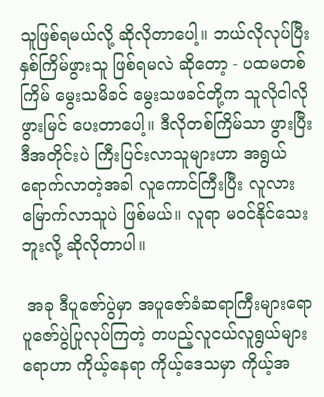သူဖြစ်ရမယ်လို့ ဆိုလိုတာပေါ့။ ဘယ်လိုလုပ်ပြီး နှစ်ကြိမ်ဖွားသူ ဖြစ်ရမလဲ ဆိုတော့ - ပထမတစ်ကြိမ် မွေးသမိခင် မွေးသဖခင်တို့က သူလိုငါလို ဖွားမြင် ပေးတာပေါ့။ ဒီလိုတစ်ကြိမ်သာ ဖွားပြီး ဒီအတိုင်းပဲ ကြီးပြင်းလာသူများဟာ အရွယ် ရောက်လာတဲ့အခါ လူကောင်ကြီးပြီး လူလားမြောက်လာသူပဲ ဖြစ်မယ်။ လူရာ မဝင်နိုင်သေးဘူးလို့ ဆိုလိုတာပါ။

 အခု ဒီပူဇော်ပွဲမှာ အပူဇော်ခံဆရာကြီးများရော ပူဇော်ပွဲပြုလုပ်ကြတဲ့ တပည့်လူငယ်လူရွယ်များရောဟာ ကိုယ့်နေရာ ကိုယ့်ဒေသမှာ ကိုယ့်အ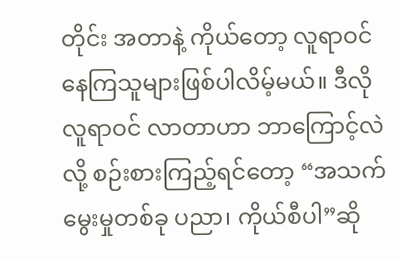တိုင်း အတာနဲ့ ကိုယ်တော့ လူရာဝင်နေကြသူများဖြစ်ပါလိမ့်မယ်။ ဒီလို လူရာဝင် လာတာဟာ ဘာကြောင့်လဲလို့ စဉ်းစားကြည့်ရင်တော့ “အသက်မွေးမှုတစ်ခု ပညာ၊ ကိုယ်စီပါ”ဆို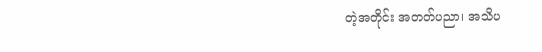တဲ့အတိုင်း အတတ်ပညာ၊ အသိပ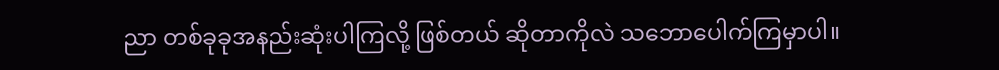ညာ တစ်ခုခုအနည်းဆုံးပါကြလို့ ဖြစ်တယ် ဆိုတာကိုလဲ သဘောပေါက်ကြမှာပါ။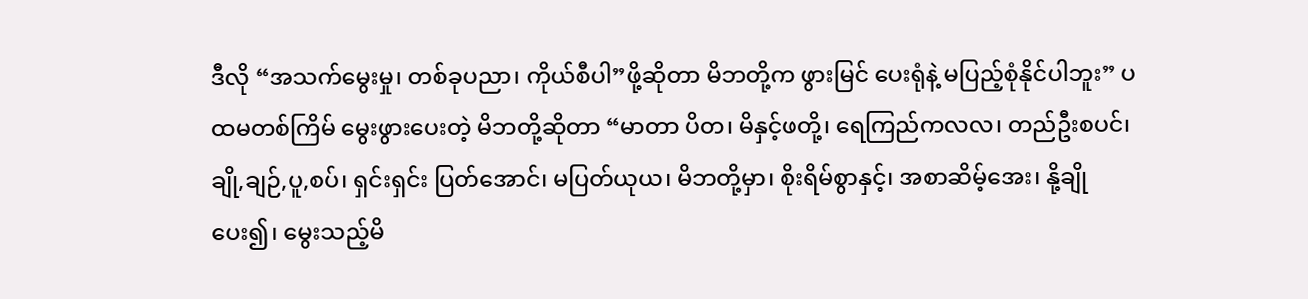ဒီလို “အသက်မွေးမှု၊ တစ်ခုပညာ၊ ကိုယ်စီပါ”ဖို့ဆိုတာ မိဘတို့က ဖွားမြင် ပေးရုံနဲ့ မပြည့်စုံနိုင်ပါဘူး” ပထမတစ်ကြိမ် မွေးဖွားပေးတဲ့ မိဘတို့ဆိုတာ “မာတာ ပိတ၊ မိနှင့်ဖတို့၊ ရေကြည်ကလလ၊ တည်ဦးစပင်၊ ချို,ချဉ်,ပူ,စပ်၊ ရှင်းရှင်း ပြတ်အောင်၊ မပြတ်ယုယ၊ မိဘတို့မှာ၊ စိုးရိမ်စွာနှင့်၊ အစာဆိမ့်အေး၊ နို့ချိုပေး၍၊ မွေးသည့်မိ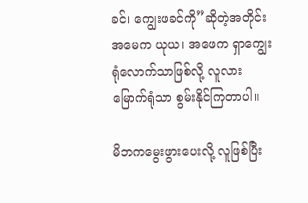ခင်၊ ကျွေးဖခင်ကို”ဆိုတဲ့အတိုင်း အမေက ယုယ၊ အဖေက ရှာကျွေးရုံလောက်သာဖြစ်လို့ လူလားမြောက်ရုံသာ စွမ်းနိုင်ကြတာပါ။

မိဘကမွေးဖွားပေးလို့ လူဖြစ်ပြီး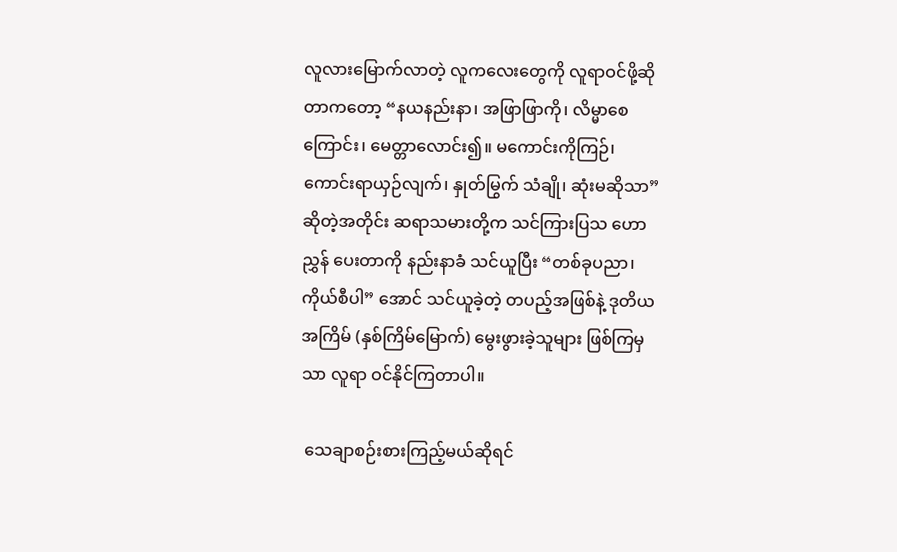လူလားမြောက်လာတဲ့ လူကလေးတွေကို လူရာဝင်ဖို့ဆိုတာကတော့ “နယနည်းနာ၊ အဖြာဖြာကို၊ လိမ္မာစေကြောင်း၊ မေတ္တာလောင်း၍။ မကောင်းကိုကြဉ်၊ ကောင်းရာယှဉ်လျက်၊ နှုတ်မြွက် သံချို၊ ဆုံးမဆိုသာ” ဆိုတဲ့အတိုင်း ဆရာသမားတို့က သင်ကြားပြသ ဟောညွှန် ပေးတာကို နည်းနာခံ သင်ယူပြီး “တစ်ခုပညာ၊ ကိုယ်စီပါ” အောင် သင်ယူခဲ့တဲ့ တပည့်အဖြစ်နဲ့ ဒုတိယအကြိမ် (နှစ်ကြိမ်မြောက်) မွေးဖွားခဲ့သူများ ဖြစ်ကြမှသာ လူရာ ဝင်နိုင်ကြတာပါ။

 သေချာစဉ်းစားကြည့်မယ်ဆိုရင်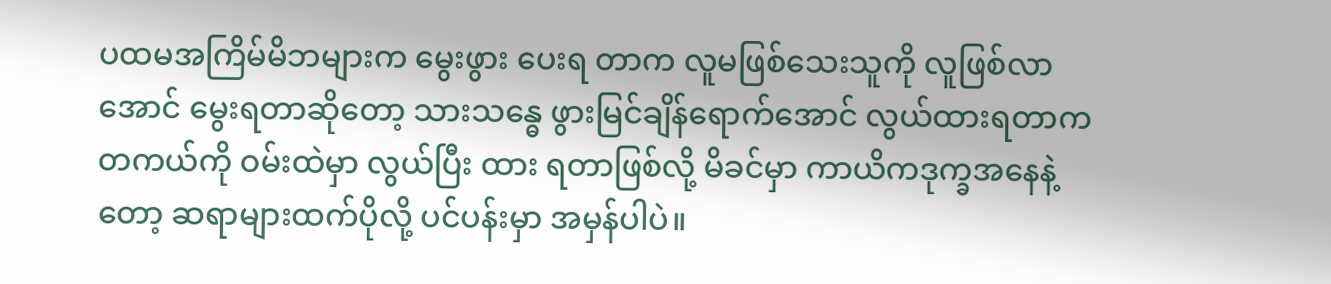ပထမအကြိမ်မိဘများက မွေးဖွား ပေးရ တာက လူမဖြစ်သေးသူကို လူဖြစ်လာအောင် မွေးရတာဆိုတော့ သားသန္ဓေ ဖွားမြင်ချိန်ရောက်အောင် လွယ်ထားရတာက တကယ်ကို ဝမ်းထဲမှာ လွယ်ပြီး ထား ရတာဖြစ်လို့ မိခင်မှာ ကာယိကဒုက္ခအနေနဲ့တော့ ဆရာများထက်ပိုလို့ ပင်ပန်းမှာ အမှန်ပါပဲ။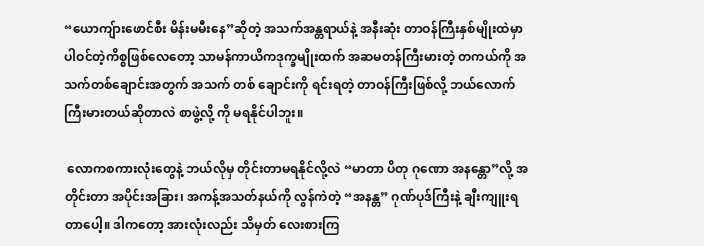“ယောကျ်ားဖောင်စီး မိန်းမမီးနေ”ဆိုတဲ့ အသက်အန္တရာယ်နဲ့ အနီးဆုံး တာဝန်ကြီးနှစ်မျိုးထဲမှာ ပါဝင်တဲ့ကိစ္စဖြစ်လေတော့ သာမန်ကာယိကဒုက္ခမျိုးထက် အဆမတန်ကြီးမားတဲ့ တကယ်ကို အသက်တစ်ချောင်းအတွက် အသက် တစ် ချောင်းကို ရင်းရတဲ့ တာဝန်ကြီးဖြစ်လို့ ဘယ်လောက်ကြီးမားတယ်ဆိုတာလဲ စာဖွဲ့လို့ ကို မရနိုင်ပါဘူး။

 လောကစကားလုံးတွေနဲ့ ဘယ်လိုမှ တိုင်းတာမရနိုင်လို့လဲ “မာတာ ပိတု ဂုဏော အနန္တော”လို့ အတိုင်းတာ အပိုင်းအခြား၊ အကန့်အသတ်နယ်ကို လွန်ကဲတဲ့ “အနန္တ” ဂုဏ်ပုဒ်ကြီးနဲ့ ချီးကျူးရတာပေါ့။ ဒါကတော့ အားလုံးလည်း သိမှတ် လေးစားကြ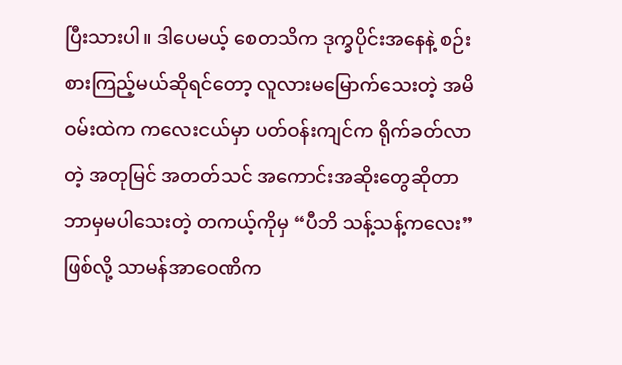ပြီးသားပါ။ ဒါပေမယ့် စေတသိက ဒုက္ခပိုင်းအနေနဲ့ စဉ်းစားကြည့်မယ်ဆိုရင်တော့ လူလားမမြောက်သေးတဲ့ အမိဝမ်းထဲက ကလေးငယ်မှာ ပတ်ဝန်းကျင်က ရိုက်ခတ်လာတဲ့ အတုမြင် အတတ်သင် အကောင်းအဆိုးတွေဆိုတာ ဘာမှမပါသေးတဲ့ တကယ့်ကိုမှ “ပီဘိ သန့်သန့်ကလေး” ဖြစ်လို့ သာမန်အာဝေဏိက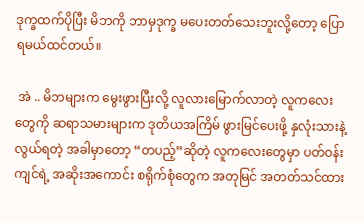ဒုက္ခထက်ပိုပြီး မိဘကို ဘာမှဒုက္ခ မပေးတတ်သေးဘူးလို့တော့ ပြောရမယ်ထင်တယ်။

 အဲ .. မိဘများက မွေးဖွားပြီးလို့ လူလားမြောက်လာတဲ့ လူကလေး တွေကို ဆရာသမားများက ဒုတိယအကြိမ် ဖွားမြင်ပေးဖို့ နှလုံးသားနဲ့ လွယ်ရတဲ့ အခါမှာတော့ “တပည့်”ဆိုတဲ့ လူကလေးတွေမှာ ပတ်ဝန်းကျင်ရဲ့ အဆိုးအကောင်း စရိုက်စုံတွေက အတုမြင် အတတ်သင်ထား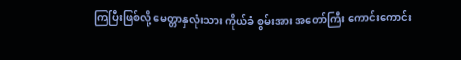ကြပြီးဖြစ်လို့ မေတ္တာနှလုံးသား ကိုယ်ခံ စွမ်းအား အတော်ကြီး ကောင်းကောင်း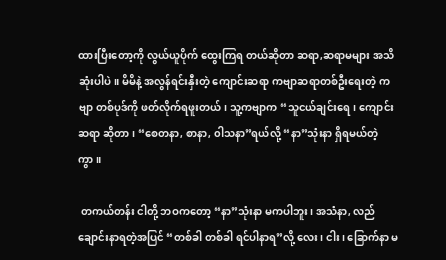ထားပြီးတော့ကို လွယ်ယူပိုက် ထွေးကြရ တယ်ဆိုတာ ဆရာ,ဆရာမများ အသိဆုံးပါပဲ။ မိမိနဲ့ အလွန်ရင်းနှီးတဲ့ ကျောင်းဆရာ ကဗျာဆရာတစ်ဦးရေးတဲ့ ကဗျာ တစ်ပုဒ်ကို ဖတ်လိုက်ရဖူးတယ်၊ သူ့ကဗျာက “သူငယ်ချင်းရေ၊ ကျောင်းဆရာ ဆိုတာ၊ “စေတနာ, စာနာ, ၀ါသနာ”ရယ်လို့ “နာ”သုံးနာ ရှိရမယ်တဲ့ကွာ။

 တကယ်တန်း ငါတို့ ဘဝကတော့ “နာ”သုံးနာ မကပါဘူး၊ အသံနာ, လည်ချောင်းနာရတဲ့အပြင် “တစ်ခါ တစ်ခါ ရင်ပါနာရ”လို့ လေး၊ ငါး၊ ခြောက်နာ မ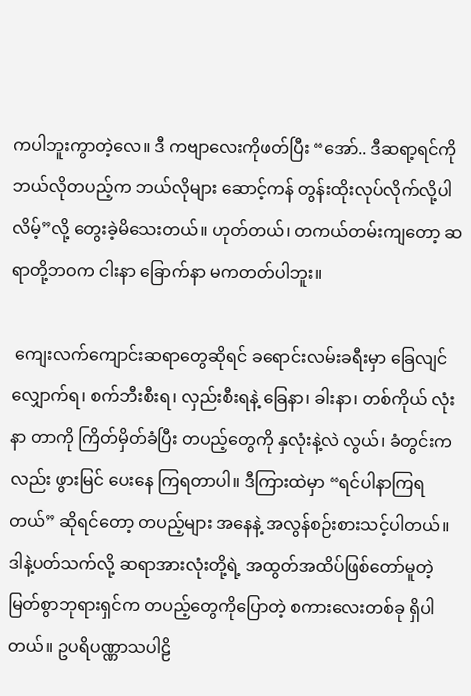ကပါဘူးကွာတဲ့လေ။ ဒီ ကဗျာလေးကိုဖတ်ပြီး “အော်.. ဒီဆရာ့ရင်ကို ဘယ်လိုတပည့်က ဘယ်လိုများ ဆောင့်ကန် တွန်းထိုးလုပ်လိုက်လို့ပါလိမ့်”လို့ တွေးခဲ့မိသေးတယ်။ ဟုတ်တယ်၊ တကယ်တမ်းကျတော့ ဆရာတို့ဘဝက ငါးနာ ခြောက်နာ မကတတ်ပါဘူး။

 ကျေးလက်ကျောင်းဆရာတွေဆိုရင် ခရောင်းလမ်းခရီးမှာ ခြေလျင် လျှောက်ရ၊ စက်ဘီးစီးရ၊ လှည်းစီးရနဲ့ ခြေနာ၊ ခါးနာ၊ တစ်ကိုယ် လုံးနာ တာကို ကြိတ်မှိတ်ခံပြီး တပည့်တွေကို နှလုံးနဲ့လဲ လွယ်၊ ခံတွင်းကလည်း ဖွားမြင် ပေးနေ ကြရတာပါ။ ဒီကြားထဲမှာ “ရင်ပါနာကြရတယ်” ဆိုရင်တော့ တပည့်များ အနေနဲ့ အလွန်စဉ်းစားသင့်ပါတယ်။ ဒါနဲ့ပတ်သက်လို့ ဆရာအားလုံးတို့ရဲ့ အထွတ်အထိပ်ဖြစ်တော်မူတဲ့ မြတ်စွာဘုရားရှင်က တပည့်တွေကိုပြောတဲ့ စကားလေးတစ်ခု ရှိပါတယ်။ ဥပရိပဏ္ဏာသပါဠိ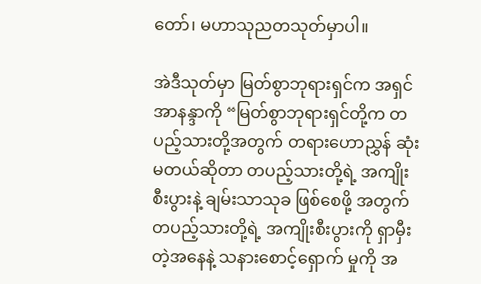တော်၊ မဟာသုညတသုတ်မှာပါ။

အဲဒီသုတ်မှာ မြတ်စွာဘုရားရှင်က အရှင်အာနန္ဒာကို “မြတ်စွာဘုရားရှင်တို့က တပည့်သားတို့အတွက် တရားဟောညွှန် ဆုံးမတယ်ဆိုတာ တပည့်သားတို့ရဲ့ အကျိုးစီးပွားနဲ့ ချမ်းသာသုခ ဖြစ်စေဖို့ အတွက် တပည့်သားတို့ရဲ့ အကျိုးစီးပွားကို ရှာမှီးတဲ့အနေနဲ့ သနားစောင့်ရှောက် မှုကို အ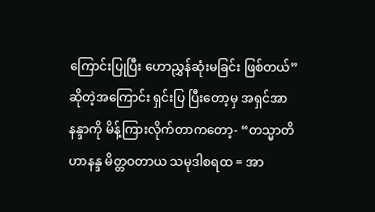ကြောင်းပြုပြီး ဟောညွှန်ဆုံးမခြင်း ဖြစ်တယ်”ဆိုတဲ့အကြောင်း ရှင်းပြ ပြီးတော့မှ အရှင်အာနန္ဒာကို မိန့်ကြားလိုက်တာကတော့- “တသ္မာတိဟာနန္ဒ မိတ္တဝတာယ သမုဒါစရထ = အာ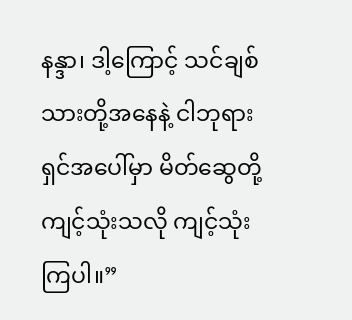နန္ဒာ၊ ဒါ့ကြောင့် သင်ချစ်သားတို့အနေနဲ့ ငါဘုရားရှင်အပေါ်မှာ မိတ်ဆွေတို့ ကျင့်သုံးသလို ကျင့်သုံး ကြပါ။”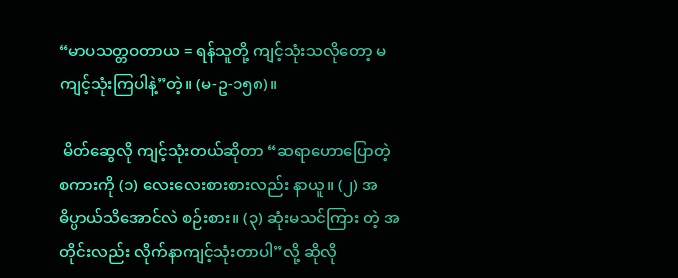“မာပသတ္တဝတာယ = ရန်သူတို့ ကျင့်သုံးသလိုတော့ မကျင့်သုံးကြပါနဲ့”တဲ့။ (မ-ဥ-၁၅၈)။

 မိတ်ဆွေလို ကျင့်သုံးတယ်ဆိုတာ “ဆရာဟောပြောတဲ့စကားကို (၁) လေးလေးစားစားလည်း နာယူ။ (၂) အဓိပ္ပာယ်သိအောင်လဲ စဉ်းစား။ (၃) ဆုံးမသင်ကြား တဲ့ အတိုင်းလည်း လိုက်နာကျင့်သုံးတာပါ”လို့ ဆိုလို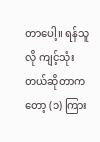တာပေါ့။ ရန်သူလို ကျင့်သုံးတယ်ဆိုတာကတော့ (၁) ကြား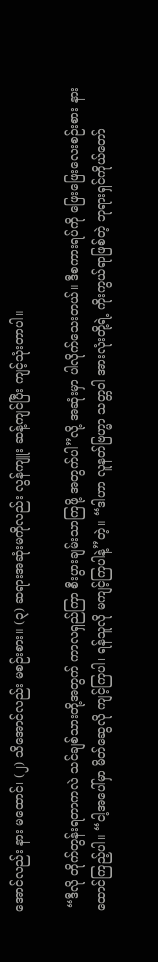အောင်လည်း နား မထောင်၊ (၂) သိအောင်လည်း မစဉ်းစား။ (၃) ဆရားအဆုံးမကိုလည်း လွန်ကျူး ဆန့်ကျင်ပြီး ကျင့်သုံးတာပါ။

 “ဒီလို တိုက်တွန်းရတာကလဲ သင်ချစ်သားတို့အတွက် ကာလရှည်ကြာ စီးပွားချမ်းသာကြဖို့ အတွက်ပါ”လို့ အဆုံးမှာ ပါလိုက်သေးတယ်။ ဒီစကားရပ်ကို ဖြေးဖြေးလေးစဉ်းစား နားထောင်ကြည့်ပါ။ “ငါ့အပေါ်မှာ မိတ်ဆွေလို ကျင့်ကြပါ၊ ရန်သူလို မကျင့်ကြပါနဲ့”တဲ့။ “ဒါဟာ လူနတ်ဗြဟ္မာ သတ္တဝါ အားလုံးတို့ရဲ့ ကိုးကွယ်ရာဖြစ်တဲ့ ဘုရားရှင်ကိုယ်တော်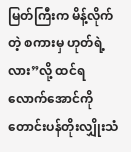မြတ်ကြီးက မိန့်လိုက်တဲ့ စကားမှ ဟုတ်ရဲ့လား”လို့ ထင်ရလောက်အောင်ကို တောင်းပန်တိုးလျှိုးသံ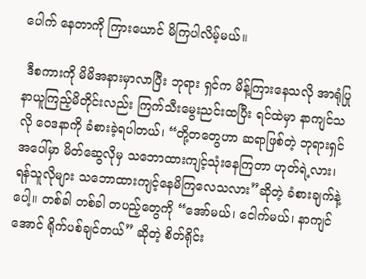ပေါက် နေတာကို ကြားယောင် မိကြပါလိမ့်မယ်။

 ဒီစကားကို မိမိအနားမှာလာပြီး ဘုရား ရှင်က မိန့်ကြားနေသလို အာရုံပြု နာယူကြည့်မိတိုင်းလည်း ကြက်သီးမွေးညင်းထပြီး ရင်ထဲမှာ နာကျင်သလို ဝေဒနာကို ခံစားခဲ့ရပါတယ်၊ “တို့တတွေဟာ ဆရာဖြစ်တဲ့ ဘုရားရှင်အပေါ်မှာ မိတ်ဆွေလိုမှ သဘောထားကျင့်သုံးနေကြတာ ဟုတ်ရဲ့လား၊ ရန်သူလိုများ သဘောထားကျင့်နေမိကြလေသလား”ဆိုတဲ့ ခံစားချက်နဲ့ပေါ့။ တစ်ခါ တစ်ခါ တပည့်တွေကို “အော်မယ်၊ ငေါက်မယ်၊ နာကျင်အောင် ရိုက်ပစ်ချင်တယ်” ဆိုတဲ့ စိတ်ရိုင်း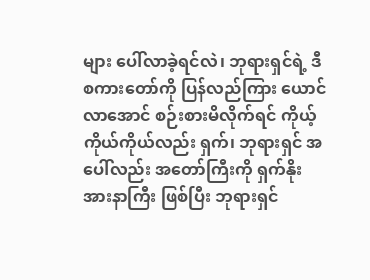များ ပေါ်လာခဲ့ရင်လဲ၊ ဘုရားရှင်ရဲ့ ဒီစကားတော်ကို ပြန်လည်ကြား ယောင်လာအောင် စဉ်းစားမိလိုက်ရင် ကိုယ့်ကိုယ်ကိုယ်လည်း ရှက်၊ ဘုရားရှင် အပေါ်လည်း အတော်ကြီးကို ရှက်နိုးအားနာကြီး ဖြစ်ပြီး ဘုရားရှင်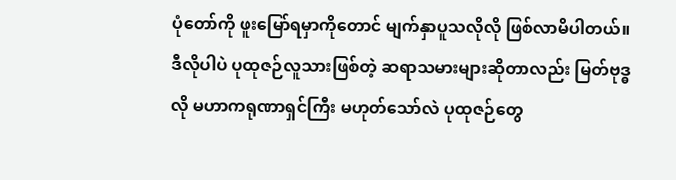ပုံတော်ကို ဖူးမြော်ရမှာကိုတောင် မျက်နှာပူသလိုလို ဖြစ်လာမိပါတယ်။ ဒီလိုပါပဲ ပုထုဇဉ်လူသားဖြစ်တဲ့ ဆရာသမားများဆိုတာလည်း မြတ်ဗုဒ္ဓလို မဟာကရုဏာရှင်ကြီး မဟုတ်သော်လဲ ပုထုဇဉ်တွေ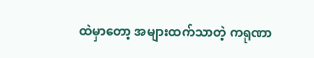ထဲမှာတော့ အများထက်သာတဲ့ ကရုဏာ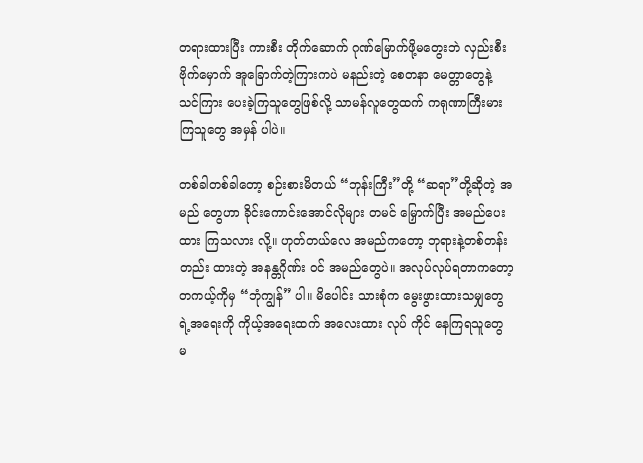တရားထားပြီး ကားစီး တိုက်ဆောက် ဂုဏ်မြောက်ဖို့မတွေးဘဲ လှည်းစီး ဗိုက်မှောက် အူခြောက်တဲ့ကြားကပဲ မနည်းတဲ့ စေတနာ မေတ္တာတွေနဲ့ သင်ကြား ပေးခဲ့ကြသူတွေဖြစ်လို့ သာမန်လူတွေထက် ကရုဏာကြီးမား ကြသူတွေ အမှန် ပါပဲ။

တစ်ခါတစ်ခါတော့ စဉ်းစားမိတယ် “ဘုန်းကြီး”တို့ “ဆရာ”တို့ဆိုတဲ့ အမည် တွေဟာ ခိုင်းကောင်းအောင်လိုများ တမင် မြှောက်ပြီး အမည်ပေးထား ကြသလား လို့။ ဟုတ်တယ်လေ အမည်ကတော့ ဘုရားနဲ့တစ်တန်းတည်း ထားတဲ့ အနန္တဂိုဏ်း ဝင် အမည်တွေပဲ။ အလုပ်လုပ်ရတာကတော့ တကယ့်ကိုမှ “ဘုံကျွန်” ပါ။ မိပေါင်း သားစုံက မွေးဖွားထားသမျှတွေရဲ့အရေးကို ကိုယ့်အရေးထက် အလေးထား လုပ် ကိုင် နေကြရသူတွေ မ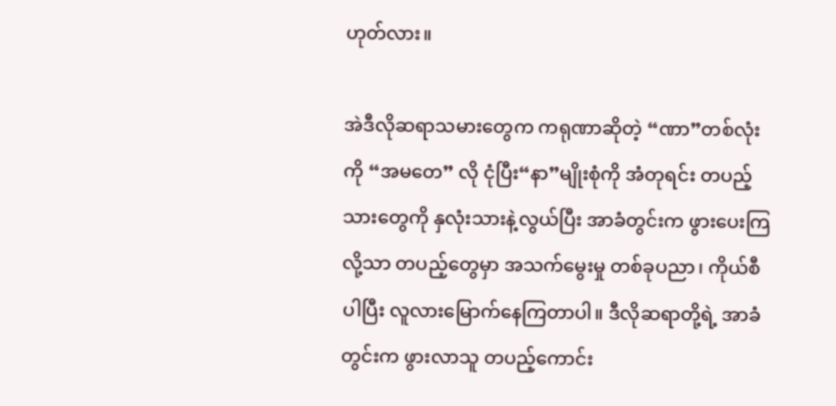ဟုတ်လား။

အဲဒီလိုဆရာသမားတွေက ကရုဏာဆိုတဲ့ “ဏာ”တစ်လုံးကို “အမတေ” လို ငုံပြီး“နာ”မျိုးစုံကို အံတုရင်း တပည့်သားတွေကို နှလုံးသားနဲ့လွယ်ပြီး အာခံတွင်းက ဖွားပေးကြလို့သာ တပည့်တွေမှာ အသက်မွေးမှု တစ်ခုပညာ၊ ကိုယ်စီပါပြီး လူလားမြောက်နေကြတာပါ။ ဒီလိုဆရာတို့ရဲ့ အာခံတွင်းက ဖွားလာသူ တပည့်ကောင်း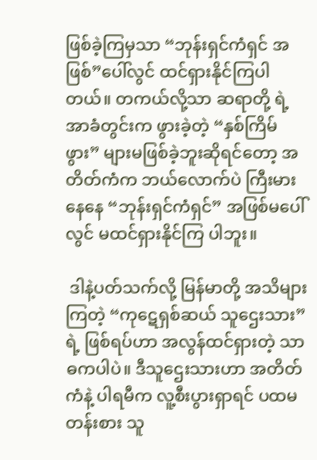ဖြစ်ခဲ့ကြမှသာ “ဘုန်းရှင်ကံရှင် အဖြစ်”ပေါ်လွင် ထင်ရှားနိုင်ကြပါတယ်။ တကယ်လို့သာ ဆရာတို့ ရဲ့ အာခံတွင်းက ဖွားခဲ့တဲ့ “နှစ်ကြိမ်ဖွား” များမဖြစ်ခဲ့ဘူးဆိုရင်တော့ အတိတ်ကံက ဘယ်လောက်ပဲ ကြီးမားနေနေ “ဘုန်းရှင်ကံရှင်” အဖြစ်မပေါ်လွင် မထင်ရှားနိုင်ကြ ပါဘူး။

 ဒါနဲ့ပတ်သက်လို့ မြန်မာတို့ အသိများကြတဲ့ “ကုဋေရှစ်ဆယ် သူဌေးသား” ရဲ့ ဖြစ်ရပ်ဟာ အလွန်ထင်ရှားတဲ့ သာဓကပါပဲ။ ဒီသူဌေးသားဟာ အတိတ်ကံနဲ့ ပါရမီက လူ့စီးပွားရှာရင် ပထမတန်းစား သူ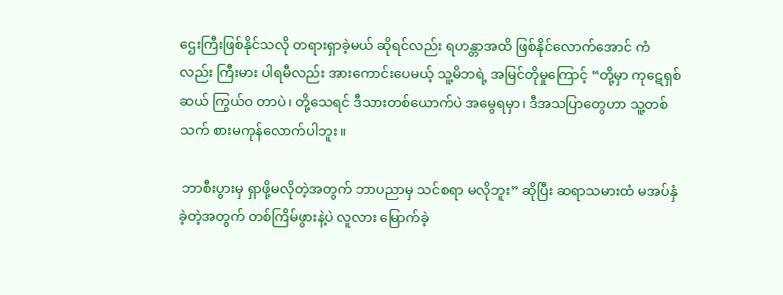ဌေးကြီးဖြစ်နိုင်သလို တရားရှာခဲ့မယ် ဆိုရင်လည်း ရဟန္တာအထိ ဖြစ်နိုင်လောက်အောင် ကံလည်း ကြီးမား ပါရမီလည်း အားကောင်းပေမယ့် သူ့မိဘရဲ့ အမြင်တိုမှုကြောင့် “တို့မှာ ကုဋေရှစ်ဆယ် ကြွယ်ဝ တာပဲ၊ တို့သေရင် ဒီသားတစ်ယောက်ပဲ အမွေရမှာ၊ ဒီအသပြာတွေဟာ သူ့တစ် သက် စားမကုန်လောက်ပါဘူး။

 ဘာစီးပွားမှ ရှာဖို့မလိုတဲ့အတွက် ဘာပညာမှ သင်စရာ မလိုဘူး” ဆိုပြီး ဆရာသမားထံ မအပ်နှံခဲ့တဲ့အတွက် တစ်ကြိမ်ဖွားနဲ့ပဲ လူလား မြောက်ခဲ့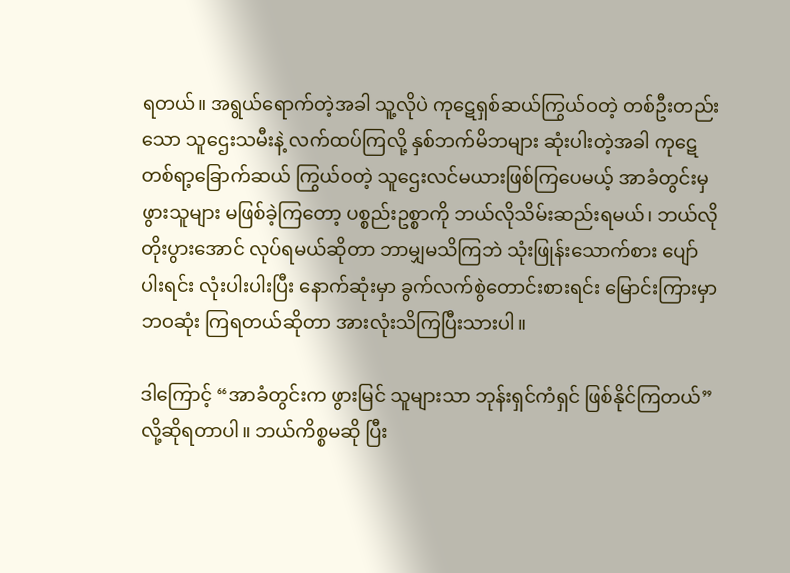ရတယ်။ အရွယ်ရောက်တဲ့အခါ သူ့လိုပဲ ကုဋေရှစ်ဆယ်ကြွယ်ဝတဲ့ တစ်ဦးတည်းသော သူဌေးသမီးနဲ့ လက်ထပ်ကြလို့ နှစ်ဘက်မိဘများ ဆုံးပါးတဲ့အခါ ကုဋေ တစ်ရာ့ခြောက်ဆယ် ကြွယ်ဝတဲ့ သူဌေးလင်မယားဖြစ်ကြပေမယ့် အာခံတွင်းမှ ဖွားသူများ မဖြစ်ခဲ့ကြတော့ ပစ္စည်းဥစ္စာကို ဘယ်လိုသိမ်းဆည်းရမယ်၊ ဘယ်လို တိုးပွားအောင် လုပ်ရမယ်ဆိုတာ ဘာမျှမသိကြဘဲ သုံးဖြုန်းသောက်စား ပျော်ပါးရင်း လုံးပါးပါးပြီး နောက်ဆုံးမှာ ခွက်လက်စွဲတောင်းစားရင်း မြောင်းကြားမှာ ဘဝဆုံး ကြရတယ်ဆိုတာ အားလုံးသိကြပြီးသားပါ။

ဒါကြောင့် “အာခံတွင်းက ဖွားမြင် သူများသာ ဘုန်းရှင်ကံရှင် ဖြစ်နိုင်ကြတယ်” လို့ဆိုရတာပါ။ ဘယ်ကိစ္စမဆို ပြီး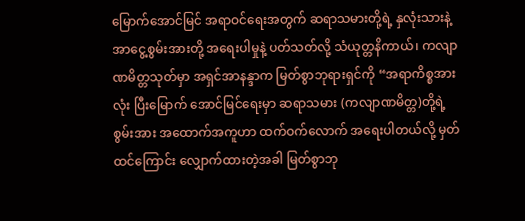မြောက်အောင်မြင် အရာဝင်ရေးအတွက် ဆရာသမားတို့ရဲ့ နှလုံးသားနဲ့ အာငွေ့စွမ်းအားတို့ အရေးပါမှုနဲ့ ပတ်သတ်လို့ သံယုတ္တနိကာယ်၊ ကလျာဏမိတ္တသုတ်မှာ အရှင်အာနန္ဒာက မြတ်စွာဘုရားရှင်ကို “အရာကိစ္စအားလုံး ပြီးမြောက် အောင်မြင်ရေးမှာ ဆရာသမား (ကလျာဏမိတ္တ)တို့ရဲ့ စွမ်းအား အထောက်အကူဟာ ထက်ဝက်လောက် အရေးပါတယ်လို့ မှတ်ထင်ကြောင်း လျှောက်ထားတဲ့အခါ မြတ်စွာဘု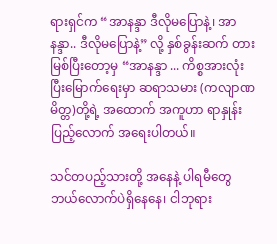ရားရှင်က “အာနန္ဒာ ဒီလိုမပြောနဲ့၊ အာနန္ဒာ.. ဒီလိုမပြောနဲ့” လို့ နှစ်ခွန်းဆက် တားမြစ်ပြီးတော့မှ “အာနန္ဒာ ... ကိစ္စအားလုံး ပြီးမြောက်ရေးမှာ ဆရာသမား (ကလျာဏမိတ္တ)တို့ရဲ့ အထောက် အကူဟာ ရာနှုန်းပြည့်လောက် အရေးပါတယ်။

သင်တပည့်သားတို့ အနေနဲ့ ပါရမီတွေ ဘယ်လောက်ပဲရှိနေနေ၊ ငါဘုရား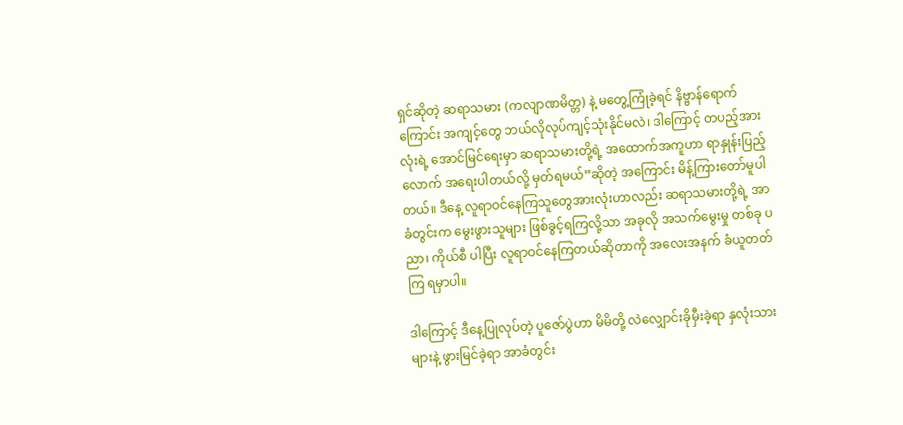ရှင်ဆိုတဲ့ ဆရာသမား (ကလျာဏမိတ္တ) နဲ့ မတွေ့ကြုံခဲ့ရင် နိဗ္ဗာန်ရောက်ကြောင်း အကျင့်တွေ ဘယ်လိုလုပ်ကျင့်သုံးနိုင်မလဲ၊ ဒါကြောင့် တပည့်အားလုံးရဲ့ အောင်မြင်ရေးမှာ ဆရာသမားတို့ရဲ့ အထောက်အကူဟာ ရာနှုန်းပြည့်လောက် အရေးပါတယ်လို့ မှတ်ရမယ်”ဆိုတဲ့ အကြောင်း မိန့်ကြားတော်မူပါတယ်။ ဒီနေ့ လူရာဝင်နေကြသူတွေအားလုံးဟာလည်း ဆရာသမားတို့ရဲ့ အာခံတွင်းက မွေးဖွားသူများ ဖြစ်ခွင့်ရကြလို့သာ အခုလို အသက်မွေးမှု တစ်ခု ပညာ၊ ကိုယ်စီ ပါပြီး လူရာဝင်နေကြတယ်ဆိုတာကို အလေးအနက် ခံယူတတ်ကြ ရမှာပါ။

ဒါကြောင့် ဒီနေ့ပြုလုပ်တဲ့ ပူဇော်ပွဲဟာ မိမိတို့ လဲလျှောင်းခိုမှီးခဲ့ရာ နှလုံးသားများနဲ့ ဖွားမြင်ခဲ့ရာ အာခံတွင်း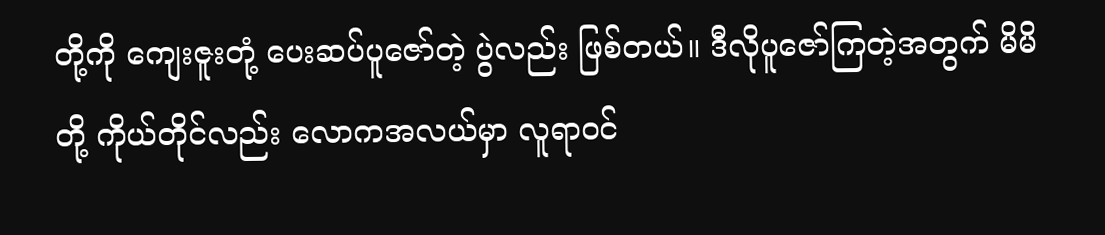တို့ကို ကျေးဇူးတုံ့ ပေးဆပ်ပူဇော်တဲ့ ပွဲလည်း ဖြစ်တယ်။ ဒီလိုပူဇော်ကြတဲ့အတွက် မိမိတို့ ကိုယ်တိုင်လည်း လောကအလယ်မှာ လူရာဝင်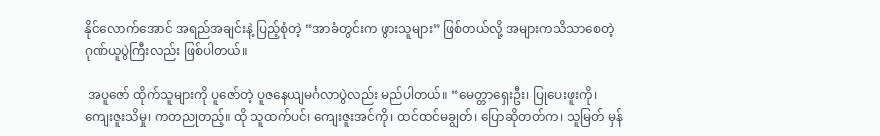နိုင်လောက်အောင် အရည်အချင်းနဲ့ ပြည့်စုံတဲ့ “အာခံတွင်းက ဖွားသူများ” ဖြစ်တယ်လို့ အများကသိသာစေတဲ့ ဂုဏ်ယူပွဲကြီးလည်း ဖြစ်ပါတယ်။

 အပူဇော် ထိုက်သူများကို ပူဇော်တဲ့ ပူဇနေယျမင်္ဂလာပွဲလည်း မည်ပါတယ်။ “မေတ္တာရှေးဦး၊ ပြုပေးဖူးကို၊ ကျေးဇူးသိမှု၊ ကတညုတည့်။ ထို သူထက်ပင်၊ ကျေးဇူးအင်ကို၊ ထင်ထင်မချွတ်၊ ပြောဆိုတတ်က၊ သူမြတ် မှန်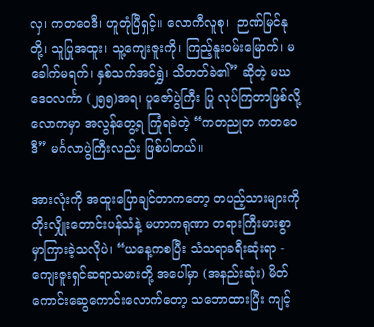လှ၊ ကတဝေဒီ၊ ဟူတုံပြီရှင့်။ လောကီလူစု၊  ဉာဏ်မြင်နုတို့၊ သူပြုအထူး၊ သူ့ကျေးဇူးကို၊ ကြည့်နူးဝမ်းမြောက်၊ မခေါက်မရက်၊ နှစ်သက်အင်ရွှဲ၊ သိတတ်ခဲ၏” ဆိုတဲ့ မဃဒေဝလင်္ကာ (၂၅၅)အရ၊ ပူဇော်ပွဲကြီး ပြု လုပ်ကြတာဖြစ်လို့ လောကမှာ အလွန်တွေ့ရ ကြုံရခဲတဲ့ “ကတညုတ ကတဝေဒီ” မင်္ဂလာပွဲကြီးလည်း ဖြစ်ပါတယ်။

အားလုံးကို အထူးပြောချင်တာကတော့ တပည့်သားများကို တိုးလျှိုးတောင်းပန်သံနဲ့ မဟာကရုဏာ တရားကြီးမားစွာ မှာကြားခဲ့သလိုပဲ၊ “ယနေ့ကစပြီး သံသရာခရီးဆုံးရာ - ကျေးဇူးရှင်ဆရာသမားတို့ အပေါ်မှာ (အနည်းဆုံး) မိတ်ကောင်းဆွေကောင်းလောက်တော့ သဘောထားပြီး ကျင့်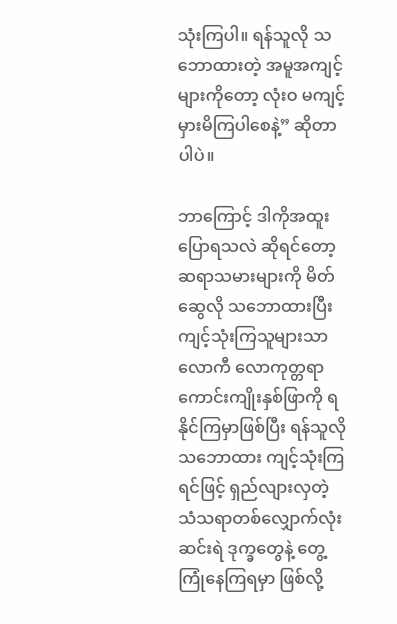သုံးကြပါ။ ရန်သူလို သဘောထားတဲ့ အမူအကျင့်များကိုတော့ လုံးဝ မကျင့်မှားမိကြပါစေနဲ့” ဆိုတာပါပဲ။

ဘာကြောင့် ဒါကိုအထူး ပြောရသလဲ ဆိုရင်တော့ ဆရာသမားများကို မိတ်ဆွေလို သဘောထားပြီး ကျင့်သုံးကြသူများသာ လောကီ လောကုတ္တရာ ကောင်းကျိုးနှစ်ဖြာကို ရနိုင်ကြမှာဖြစ်ပြီး ရန်သူလို သဘောထား ကျင့်သုံးကြရင်ဖြင့် ရှည်လျားလှတဲ့ သံသရာတစ်လျှောက်လုံး ဆင်းရဲ ဒုက္ခတွေနဲ့ တွေ့ကြုံနေကြရမှာ ဖြစ်လို့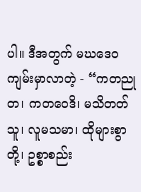ပါ။ ဒီအတွက် မဃဒေဝကျမ်းမှာလာတဲ့ - “ကတညုတ၊ ကတဝေဒိ၊ မသိတတ်သူ၊ လူမသမာ၊ ထိုများစွာတို့၊ ဥစ္စာစည်း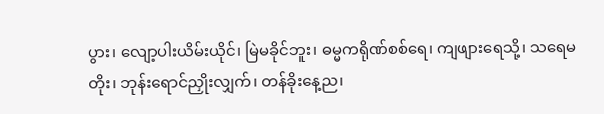ပွား၊ လျော့ပါးယိမ်းယိုင်၊ မြဲမခိုင်ဘူး၊ ဓမ္မကရိုဏ်စစ်ရေ၊ ကျဖျားရေသို့၊ သရေမတိုး၊ ဘုန်းရောင်ညှိုးလျှက်၊ တန်ခိုးနေ့ည၊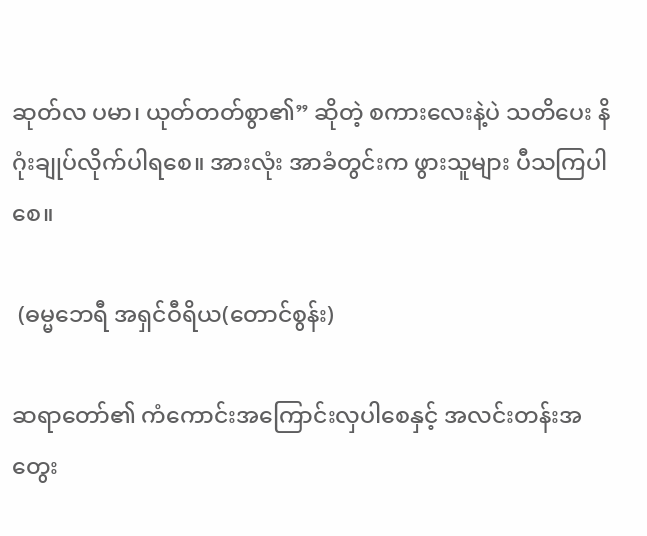ဆုတ်လ ပမာ၊ ယုတ်တတ်စွာ၏” ဆိုတဲ့ စကားလေးနဲ့ပဲ သတိပေး နိဂုံးချုပ်လိုက်ပါရစေ။ အားလုံး အာခံတွင်းက ဖွားသူများ ပီသကြပါစေ။

 (ဓမ္မဘေရီ အရှင်ဝီရိယ(တောင်စွန်း)

ဆရာတော်၏ ကံကောင်းအကြောင်းလှပါစေနှင့် အလင်းတန်းအတွေး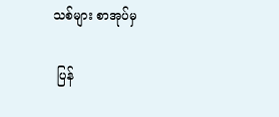သစ်များ စာအုပ်မှ

 ပြန်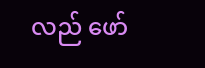လည် ဖော်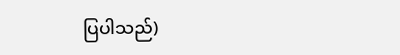ပြပါသည်)